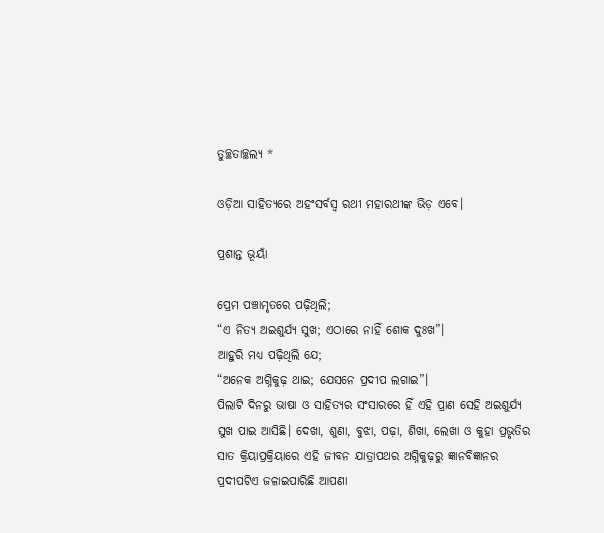ତୁଚ୍ଛତାଚ୍ଛଲ୍ୟ *

ଓଡ଼ିଆ ସାହିତ୍ୟରେ ଅହଂସର୍ବସ୍ୱ ରଥୀ ମହାରଥୀଙ୍କ ଭିଡ଼ ଏବେ।

ପ୍ରଶାନ୍ତ ଭୂୟାଁ

ପ୍ରେମ ପଞ୍ଚାମୃତରେ ପଢ଼ିଥିଲି;
“ଏ ନିତ୍ୟ ଅଇଶୁର୍ଯ୍ୟ ସୁଖ; ଏଠାରେ ନାହିଁ ଶୋକ ଦୁଃଖ”।
ଆହୁରି ମଧ୍ୟ ପଢ଼ିଥିଲି ଯେ;
“ଅନେକ ଅଗ୍ନିକୁଢ଼ ଥାଇ; ଯେସନେ ପ୍ରଦୀପ ଲଗାଇ”।
ପିଲାଟି ଦିନରୁ ଭାଷା ଓ ସାହିତ୍ୟର ସଂସାରରେ ହିଁ ଏହି ପ୍ରାଣ ସେହି ଅଇଶୁର୍ଯ୍ୟ ସୁଖ ପାଇ ଆସିଛି। ଦେଖା, ଶୁଣା, ବୁଝା, ପଢ଼ା, ଶିଖା, ଲେଖା ଓ କୁହା ପ୍ରଭୃତିର ସାତ କ୍ରିୟାପ୍ରକ୍ରିୟାରେ ଏହି ଜୀବନ ଯାତ୍ରାପଥର ଅଗ୍ନିକୁଢ଼ରୁ ଜ୍ଞାନବିଜ୍ଞାନର ପ୍ରଦୀପଟିଏ ଜଳାଇପାରିଛି ଆପଣା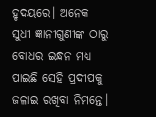ହୃଦୟରେ। ଅନେକ ସୁଧୀ ଜ୍ଞାନୀଗୁଣୀଙ୍କ ଠାରୁ ବୋଧର ଇନ୍ଧନ ମଧ୍ୟ ପାଇଛି ସେହି ପ୍ରଦୀପକୁ ଜଳାଇ ରଖିବା ନିମନ୍ତେ।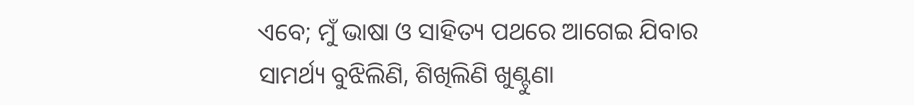ଏବେ; ମୁଁ ଭାଷା ଓ ସାହିତ୍ୟ ପଥରେ ଆଗେଇ ଯିବାର ସାମର୍ଥ୍ୟ ବୁଝିଲିଣି, ଶିଖିଲିଣି ଖୁଣ୍ଟୁଣା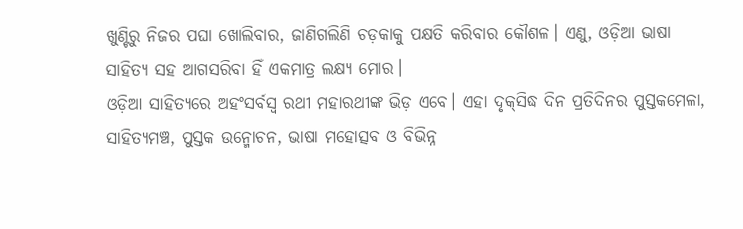ଖୁଣ୍ଟିରୁ ନିଜର ପଘା ଖୋଲିବାର, ଜାଣିଗଲିଣି ଚଡ଼କାକୁ ପକ୍ଷତି କରିବାର କୌଶଳ। ଏଣୁ, ଓଡ଼ିଆ ଭାଷା ସାହିତ୍ୟ ସହ ଆଗସରିବା ହିଁ ଏକମାତ୍ର ଲକ୍ଷ୍ୟ ମୋର।
ଓଡ଼ିଆ ସାହିତ୍ୟରେ ଅହଂସର୍ବସ୍ୱ ରଥୀ ମହାରଥୀଙ୍କ ଭିଡ଼ ଏବେ। ଏହା ଦୃକ୍‌ସିଦ୍ଧ ଦିନ ପ୍ରତିଦିନର ପୁସ୍ତକମେଳା, ସାହିତ୍ୟମଞ୍ଚ, ପୁସ୍ତକ ଉନ୍ମୋଚନ, ଭାଷା ମହୋତ୍ସବ ଓ ବିଭିନ୍ନ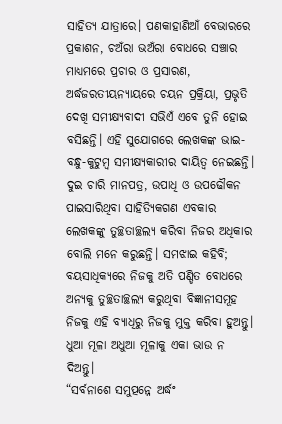ସାହିତ୍ୟ ଯାତ୍ରାରେ। ପଣକାହାଣିଆଁ ବେଭାରରେ ପ୍ରକାଶନ, ଚଅଁରା ଭଅଁରା ବୋଧରେ ସଞ୍ଚାର ମାଧ୍ୟମରେ ପ୍ରଚାର ଓ ପ୍ରସାରଣ, ଅର୍ଦ୍ଧଜରତୀୟନ୍ୟାୟରେ ଚୟନ ପ୍ରକ୍ରିୟା, ପ୍ରଭୃତି ଦେଖି ସମୀକ୍ଷ୍ୟବାଦୀ ସଭିଏଁ ଏବେ ତୁନି ହୋଇ ବସିଛନ୍ତି। ଏହି ସୁଯୋଗରେ ଲେଖକଙ୍କ ଭାଇ-ବନ୍ଧୁ-କୁଟୁମ୍ବ ସମୀକ୍ଷ୍ୟକାରୀର ଦାୟିତ୍ୱ ନେଇଛନ୍ତି। ଦୁଇ ଚାରି ମାନପତ୍ର, ଉପାଧି ଓ ଉପଢୌକନ ପାଇସାରିଥିବା ସାହିତ୍ୟିକଗଣ ଏବକାର ଲେଖକଙ୍କୁ ତୁଚ୍ଛତାଚ୍ଛଲ୍ୟ କରିବା ନିଜର ଅଧିକାର ବୋଲି ମନେ କରୁଛନ୍ତି। ସମଝାଇ କହିବି; ବୟସାଧିକ୍ୟରେ ନିଜକୁ ଅତି ପଣ୍ଡିତ ବୋଧରେ ଅନ୍ୟକୁ ତୁଚ୍ଛତାଚ୍ଛଲ୍ୟ କରୁଥିବା ବିଜ୍ଞାନୀସମୂହ ନିଜକୁ ଏହି ବ୍ୟାଧିରୁ ନିଜକୁ ମୁକ୍ତ କରିବା ହୁଅନ୍ତୁ। ଧୁଆ ମୂଳା ଅଧୁଆ ମୂଳାକୁ ଏକା ଭାଉ ନ ଦିଅନ୍ତୁ।
“ସର୍ବନାଶେ ସମୁତ୍ପନ୍ନେ ଅର୍ଦ୍ଧଂ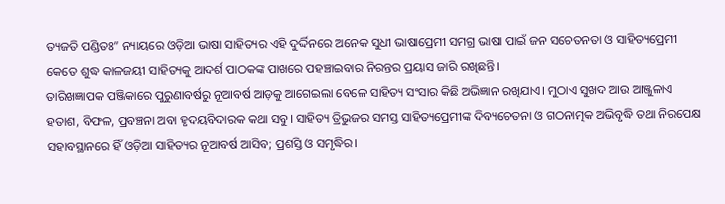ତ୍ୟଜତି ପଣ୍ଡିତଃ” ନ୍ୟାୟରେ ଓଡ଼ିଆ ଭାଷା ସାହିତ୍ୟର ଏହି ଦୁର୍ଦ୍ଦିନରେ ଅନେକ ସୁଧୀ ଭାଷାପ୍ରେମୀ ସମଗ୍ର ଭାଷା ପାଇଁ ଜନ ସଚେତନତା ଓ ସାହିତ୍ୟପ୍ରେମୀ କେତେ ଶୁଦ୍ଧ କାଳଜୟୀ ସାହିତ୍ୟକୁ ଆଦର୍ଶ ପାଠକଙ୍କ ପାଖରେ ପହଞ୍ଚାଇବାର ନିରନ୍ତର ପ୍ରୟାସ ଜାରି ରଖିଛନ୍ତି।
ତାରିଖଜ୍ଞାପକ ପଞ୍ଜିକାରେ ପୁରୁଣାବର୍ଷରୁ ନୂଆବର୍ଷ ଆଡ଼କୁ ଆଗେଇଲା ବେଳେ ସାହିତ୍ୟ ସଂସାର କିଛି ଅଭିଜ୍ଞାନ ରଖିଯାଏ। ମୁଠାଏ ସୁଖଦ ଆଉ ଆଞ୍ଜୁଳାଏ ହତାଶ, ବିଫଳ, ପ୍ରବଞ୍ଚନା ଅବା ହୃଦୟବିଦାରକ କଥା ସବୁ। ସାହିତ୍ୟ ତ୍ରିଭୁଜର ସମସ୍ତ ସାହିତ୍ୟପ୍ରେମୀଙ୍କ ଦିବ୍ୟଚେତନା ଓ ଗଠନାତ୍ମକ ଅଭିବୃଦ୍ଧି ତଥା ନିରପେକ୍ଷ ସହାବସ୍ଥାନରେ ହିଁ ଓଡ଼ିଆ ସାହିତ୍ୟର ନୂଆବର୍ଷ ଆସିବ; ପ୍ରଶସ୍ତି ଓ ସମୃଦ୍ଧିର।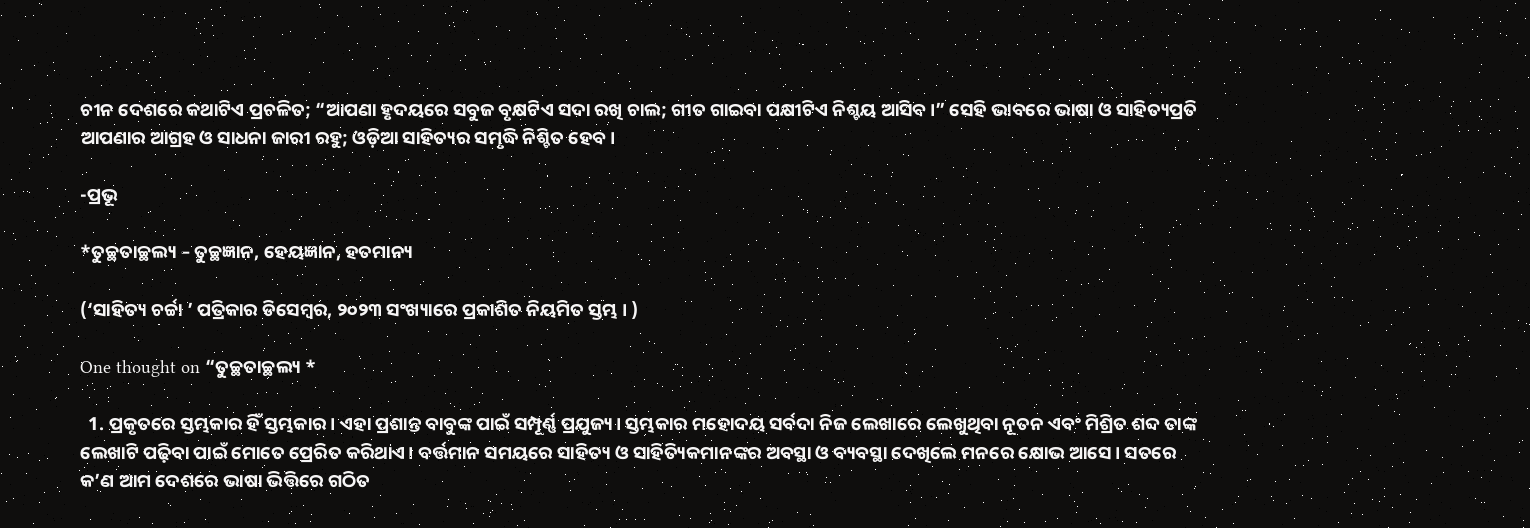ଚୀନ ଦେଶରେ କଥାଟିଏ ପ୍ରଚଳିତ; “ଆପଣା ହୃଦୟରେ ସବୁଜ ବୃକ୍ଷଟିଏ ସଦା ରଖି ଚାଲ; ଗୀତ ଗାଇବା ପକ୍ଷୀଟିଏ ନିଶ୍ଚୟ ଆସିବ।” ସେହି ଭାବରେ ଭାଷା ଓ ସାହିତ୍ୟପ୍ରତି ଆପଣାର ଆଗ୍ରହ ଓ ସାଧନା ଜାରୀ ରହୁ; ଓଡ଼ିଆ ସାହିତ୍ୟର ସମୃଦ୍ଧି ନିଶ୍ଚିତ ହେବ।

-ପ୍ରଭୂ

*ତୁଚ୍ଛତାଚ୍ଛଲ୍ୟ – ତୁଚ୍ଛଜ୍ଞାନ, ହେୟଜ୍ଞାନ, ହତମାନ୍ୟ

(‘ସାହିତ୍ୟ ଚର୍ଚ୍ଚା ’ ପତ୍ରିକାର ଡିସେମ୍ବର, ୨୦୨୩ ସଂଖ୍ୟାରେ ପ୍ରକାଶିତ ନିୟମିତ ସ୍ତମ୍ଭ । )

One thought on “ତୁଚ୍ଛତାଚ୍ଛଲ୍ୟ *

  1. ପ୍ରକୃତରେ ସ୍ତମ୍ଭକାର ହିଁ ସ୍ତମ୍ଭକାର। ଏହା ପ୍ରଶାନ୍ତ ବାବୁଙ୍କ ପାଇଁ ସମ୍ପୂର୍ଣ୍ଣ ପ୍ରଯୁଜ୍ୟ। ସ୍ତମ୍ଭକାର ମହୋଦୟ ସର୍ବଦା ନିଜ ଲେଖାରେ ଲେଖୁଥିବା ନୂତନ ଏବଂ ମିଶ୍ରିତ ଶବ୍ଦ ତାଙ୍କ ଲେଖାଟି ପଢ଼ିବା ପାଇଁ ମୋତେ ପ୍ରେରିତ କରିଥାଏ। ବର୍ତ୍ତମାନ ସମୟରେ ସାହିତ୍ୟ ଓ ସାହିତ୍ୟିକମାନଙ୍କର ଅବସ୍ଥା ଓ ବ୍ୟବସ୍ଥା ଦେଖିଲେ ମନରେ କ୍ଷୋଭ ଆସେ। ସତରେ କ’ଣ ଆମ ଦେଶରେ ଭାଷା ଭିତ୍ତିରେ ଗଠିତ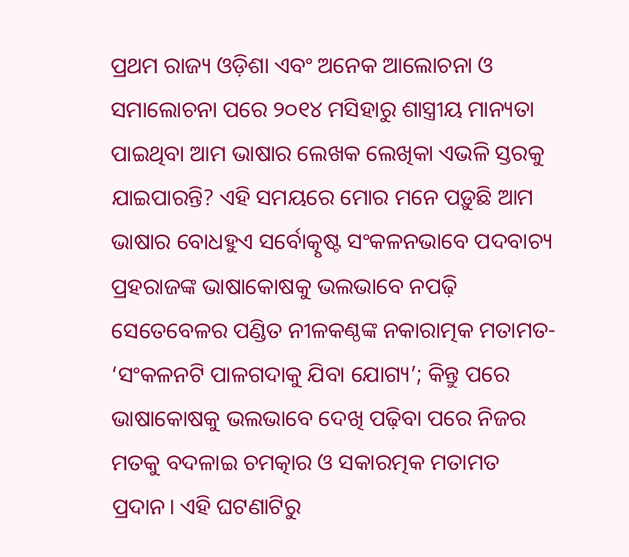ପ୍ରଥମ ରାଜ୍ୟ ଓଡ଼ିଶା ଏବଂ ଅନେକ ଆଲୋଚନା ଓ ସମାଲୋଚନା ପରେ ୨୦୧୪ ମସିହାରୁ ଶାସ୍ତ୍ରୀୟ ମାନ୍ୟତା ପାଇଥିବା ଆମ ଭାଷାର ଲେଖକ ଲେଖିକା ଏଭଳି ସ୍ତରକୁ ଯାଇପାରନ୍ତି? ଏହି ସମୟରେ ମୋର ମନେ ପଡ଼ୁଛି ଆମ ଭାଷାର ବୋଧହୁଏ ସର୍ବୋତ୍କୃଷ୍ଟ ସଂକଳନଭାବେ ପଦବାଚ୍ୟ ପ୍ରହରାଜଙ୍କ ଭାଷାକୋଷକୁ ଭଲଭାବେ ନପଢ଼ି ସେତେବେଳର ପଣ୍ଡିତ ନୀଳକଣ୍ଠଙ୍କ ନକାରାତ୍ମକ ମତାମତ- ‘ସଂକଳନଟି ପାଳଗଦାକୁ ଯିବା ଯୋଗ୍ୟ’; କିନ୍ତୁ ପରେ ଭାଷାକୋଷକୁ ଭଲଭାବେ ଦେଖି ପଢ଼ିବା ପରେ ନିଜର ମତକୁ ବଦଳାଇ ଚମତ୍କାର ଓ ସକାରତ୍ମକ ମତାମତ ପ୍ରଦାନ। ଏହି ଘଟଣାଟିରୁ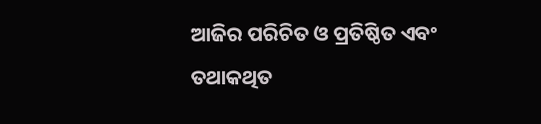ଆଜିର ପରିଚିତ ଓ ପ୍ରତିଷ୍ଠିତ ଏବଂ ତଥାକଥିତ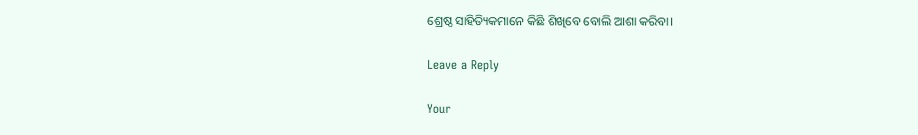ଶ୍ରେଷ୍ଠ ସାହିତ୍ୟିକମାନେ କିଛି ଶିଖିବେ ବୋଲି ଆଶା କରିବା।

Leave a Reply

Your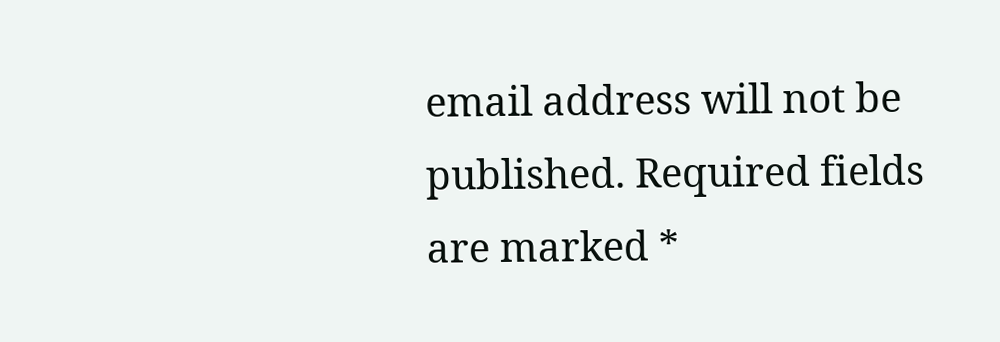email address will not be published. Required fields are marked *